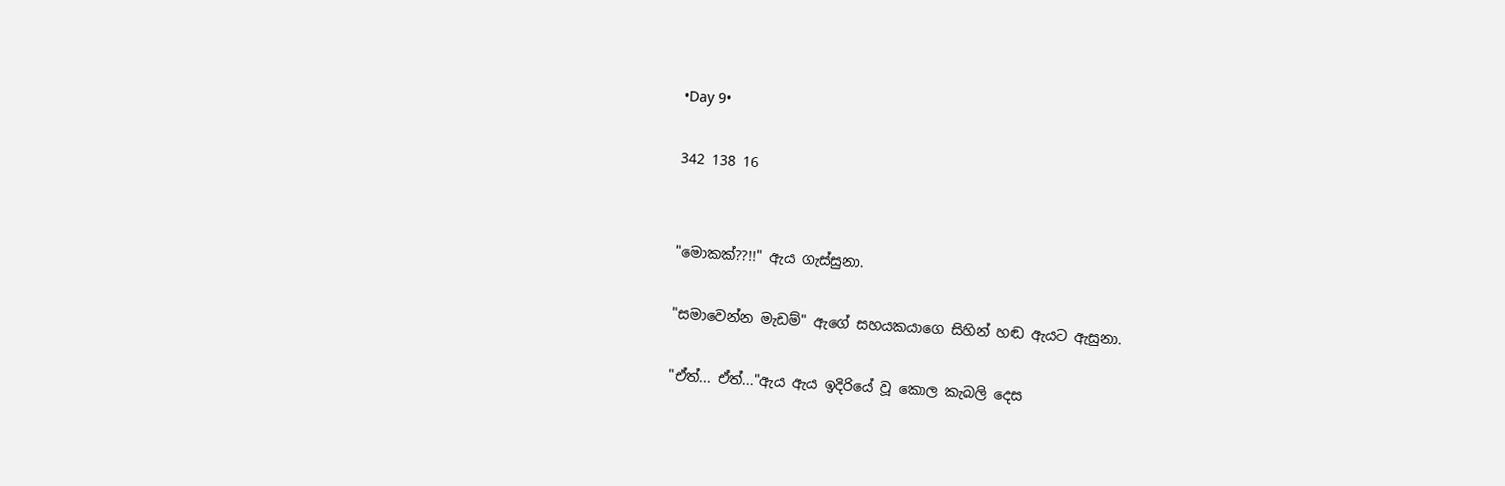•Day 9•

342 138 16


"මොකක්??!!" ඇය ගැස්සුනා.

"සමාවෙන්න මැඩම්" ඇගේ සහයකයාගෙ සිහින් හඬ ඇයට ඇසුනා.

"ඒත්... ඒත්..."ඇය ඇය ඉදිරියේ වූ කොල කැබලි දෙස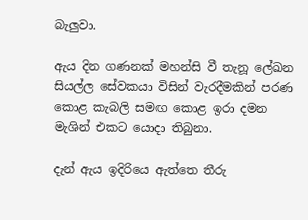බැලුවා.

ඇය දින ගණනක් මහන්සි වී තැනූ ලේඛන සියල්ල සේවකයා විසින් වැරදීමකින් පරණ කොළ කැබලි සමඟ කොළ ඉරා දමන මැශින් එකට යොදා තිබුනා.

දැන් ඇය ඉදිරියෙ ඇත්තෙ තීරු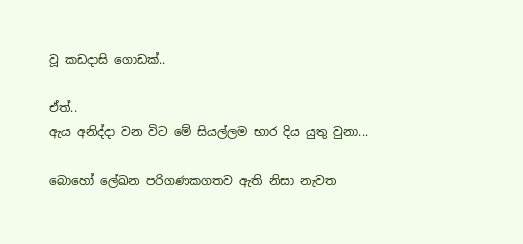වූ කඩදාසි ගොඩක්..

ඒත්..
ඇය අනිද්දා වන විට මේ සියල්ලම භාර දිය යුතු වුනා...

බොහෝ ලේඛන පරිගණකගතව ඇති නිසා නැවත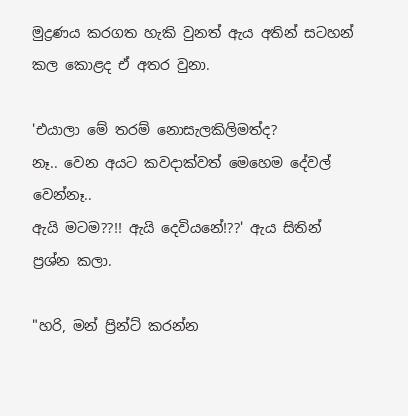මුද්‍රණය කරගත හැකි වුනත් ඇය අතින් සටහන් කල කොළද ඒ අතර වුනා.

'එයාලා මේ තරම් නොසැලකිලිමත්ද?
නෑ.. වෙන අයට කවදාක්වත් මෙහෙම දේවල් වෙන්නෑ..
ඇයි මටම??!! ඇයි දෙවියනේ!??' ඇය සිතින් ප්‍රශ්න කලා.

"හරි, මන් ප්‍රින්ට් කරන්න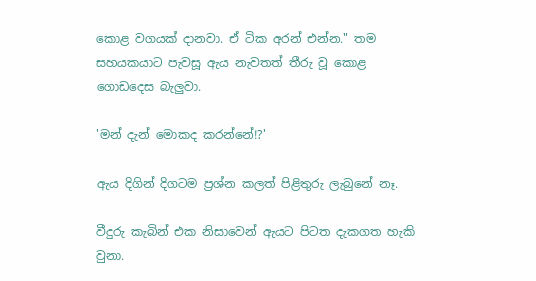කොළ වගයක් දානවා. ඒ ටික අරන් එන්න." තම සහයකයාට පැවසූ ඇය නැවතත් තීරු වූ කොළ ගොඩදෙස බැලුවා.

'මන් දැන් මොකද කරන්නේ!?'

ඇය දිගින් දිගටම ප්‍රශ්න කලත් පිළිතුරු ලැබුනේ නෑ.

වීදුරු කැබින් එක නිසාවෙන් ඇයට පිටත දැකගත හැකි වුනා.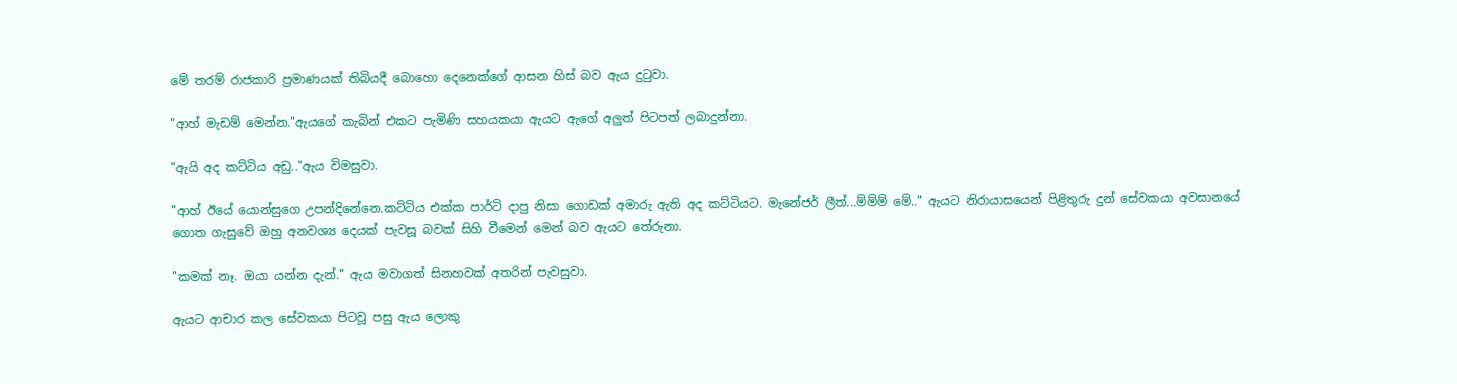මේ තරම් රාජකාරි ප්‍රමාණයක් තිබියදී බොහො දෙනෙක්ගේ ආසන හිස් බව ඇය දුටුවා.

"ආහ් මැඩම් මෙන්න."ඇයගේ කැබින් එකට පැමිණි සහයකයා ඇයට ඇගේ අලුත් පිටපත් ලබාදුන්නා.

"ඇයි අද කට්ටිය අඩු.."ඇය විමසුවා.

"ආහ් ඊයේ යොන්සුගෙ උපන්දිනේනෙ.කට්ටිය එක්ක පාර්ටි දාපු නිසා ගොඩක් අමාරු ඇති අද කට්ටියට. මැනේජර් ලීත්...ම්ම්ම් මේ.." ඇයට නිරායාසයෙන් පිළිතුරු දුන් සේවකයා අවසානයේ ගොත ගැසුවේ ඔහු අනවශ්‍ය දෙයක් පැවසූ බවක් සිහි වීමෙන් මෙන් බව ඇයට තේරුනා.

"කමක් නෑ. ඔයා යන්න දැන්." ඇය මවාගත් සිනහවක් අතරින් පැවසුවා.

ඇයට ආචාර කල සේවකයා පිටවූ පසු ඇය ලොකු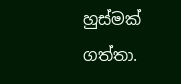හුස්මක් ගත්තා.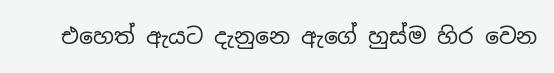එහෙත් ඇයට දැනුනෙ ඇගේ හුස්ම හිර වෙන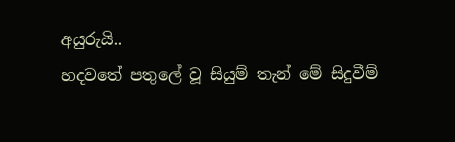අයුරුයි..
හදවතේ පතුලේ වූ සියුම් තැන් මේ සිදුවීම්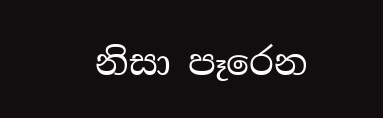නිසා පෑරෙන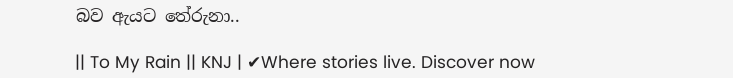බව ඇයට තේරුනා..

|| To My Rain || KNJ | ✔Where stories live. Discover now